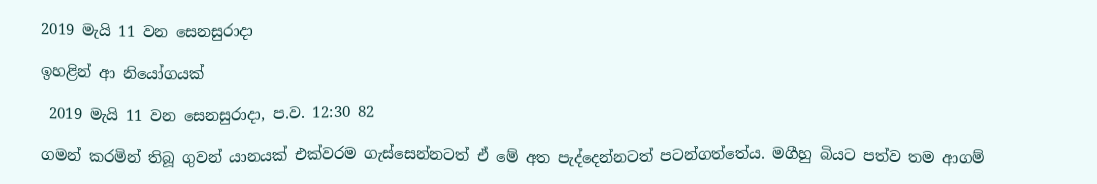2019 මැයි 11 වන සෙනසුරාදා

ඉහළින් ආ නියෝගයක්

 2019 මැයි 11 වන සෙනසුරාදා, ප.ව. 12:30 82

ගමන් කරමින් තිබූ ගුවන් යානයක් එක්වරම ගැස්සෙන්නටත් ඒ මේ අත පැද්දෙන්නටත් පටන්ගත්තේය. මගීහු බියට පත්ව තම ආගම්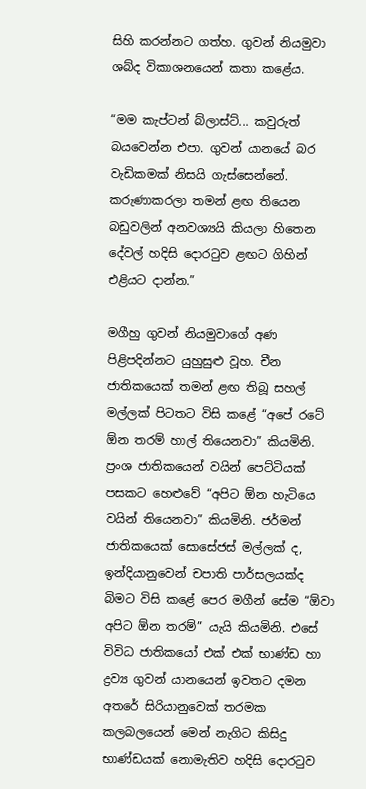සිහි කරන්නට ගත්හ. ගුවන් නියමුවා ශබ්ද විකාශනයෙන් කතා කළේය.

“මම කැප්ටන් බ්ලාස්ට්... කවුරුත් බයවෙන්න එපා. ගුවන් යානයේ බර වැඩිකමක් නිසයි ගැස්සෙන්නේ. කරුණාකරලා තමන් ළඟ තියෙන බඩුවලින් අනවශ්‍යයි කියලා හිතෙන දේවල් හදිසි දොරටුව ළඟට ගිහින් එළියට දාන්න.”

මගීහු ගුවන් නියමුවාගේ අණ පිළිපදින්නට යුහුසුළු වූහ. චීන ජාතිකයෙක් තමන් ළඟ තිබූ සහල් මල්ලක් පිටතට විසි කළේ “අපේ රටේ ඕන තරම් හාල් තියෙනවා” කියමිනි. ප්‍රංශ ජාතිකයෙන් වයින් පෙට්ටියක් පසකට හෙළුවේ “අපිට ඕන හැටියෙ වයින් තියෙනවා” කියමිනි. ජර්මන් ජාතිකයෙක් සොසේජස් මල්ලක් ද, ඉන්දියානුවෙන් චපාති පාර්සලයක්ද බිමට විසි කළේ පෙර මගීන් සේම “ඕවා අපිට ඕන තරම්” යැයි කියමිනි. එසේ විවිධ ජාතිකයෝ එක් එක් භාණ්ඩ හා ද්‍රව්‍ය ගුවන් යානයෙන් ඉවතට දමන අතරේ සිරියානුවෙක් තරමක කලබලයෙන් මෙන් නැගිට කිසිදු භාණ්ඩයක් නොමැතිව හදිසි දොරටුව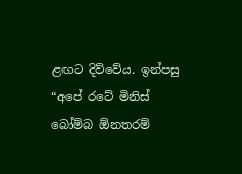ළඟට දිව්වේය. ඉන්පසු “අපේ රටේ මිනිස් බෝම්බ ඕනතරම්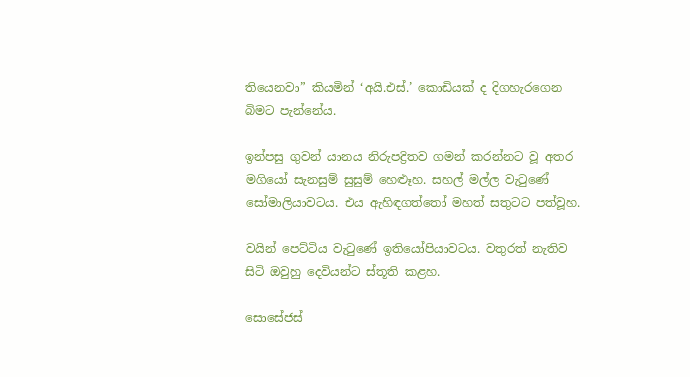තියෙනවා” කියමින් ‘අයි.එස්.’ කොඩියක් ද දිගහැරගෙන බිමට පැන්නේය.

ඉන්පසු ගුවන් යානය නිරුපද්‍රිතව ගමන් කරන්නට වූ අතර මගියෝ සැනසුම් සුසුම් හෙළූහ. සහල් මල්ල වැටුණේ සෝමාලියාවටය. එය ඇහිඳගත්තෝ මහත් සතුටට පත්වූහ.

වයින් පෙට්ටිය වැටුණේ ඉතියෝපියාවටය. වතුරත් නැතිව සිටි ඔවුහු දෙවියන්ට ස්තූති කළහ.

සොසේජස්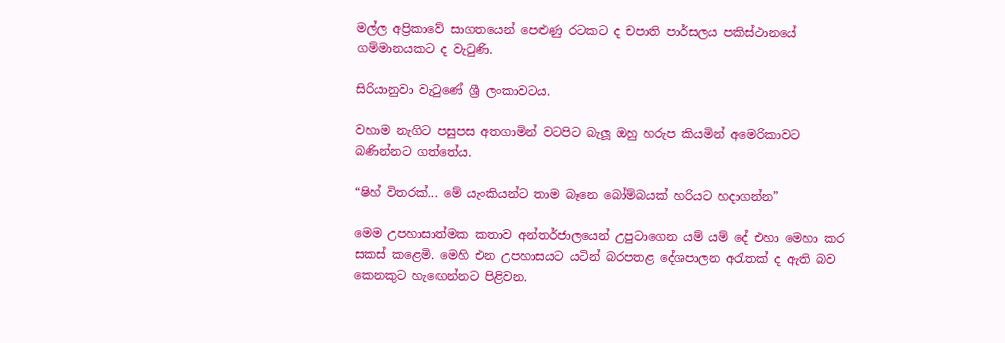මල්ල අප්‍රිකාවේ සාගතයෙන් පෙළුණු රටකට ද චපාති පාර්සලය පකිස්ථානයේ ගම්මානයකට ද වැටුණි.

සිරියානුවා වැටුණේ ශ්‍රී ලංකාවටය.

වහාම නැගිට පසුපස අතගාමින් වටපිට බැලූ ඔහු හරුප කියමින් අමෙරිකාවට බණින්නට ගත්තේය.

“ෂිහ් විතරක්... මේ යැංකියන්ට තාම බෑනෙ බෝම්බයක් හරියට හදාගන්න”

මෙම උපහාසාත්මක කතාව අන්තර්ජාලයෙන් උපුටාගෙන යම් යම් දේ එහා මෙහා කර සකස් කළෙමි. මෙහි එන උපහාසයට යටින් බරපතළ දේශපාලන අරැතක් ද ඇති බව කෙනකුට හැඟෙන්නට පිළිවන.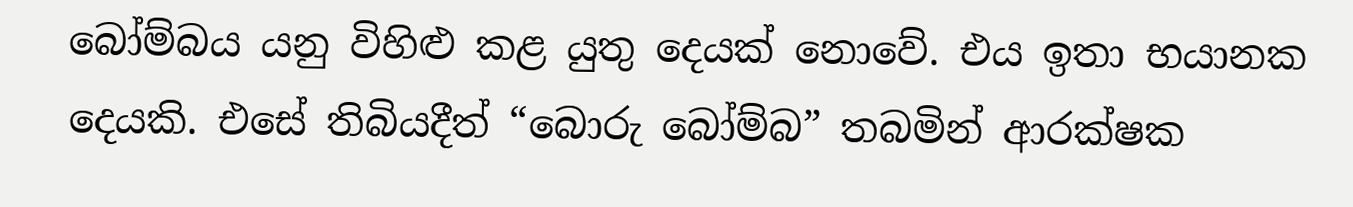බෝම්බය යනු විහිළු කළ යුතු දෙයක් නොවේ. එය ඉතා භයානක දෙයකි. එසේ තිබියදීත් “බොරු බෝම්බ” තබමින් ආරක්ෂක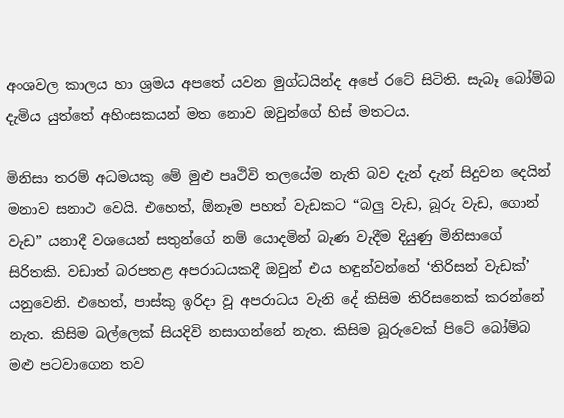අංශවල කාලය හා ශ්‍රමය අපතේ යවන මුග්ධයින්ද අපේ රටේ සිටිති. සැබෑ බෝම්බ දැමිය යුත්තේ අහිංසකයන් මත ‍නොව ඔවුන්ගේ හිස් මතටය.

මිනිසා තරම් අධමයකු මේ මුළු පෘථිවි තලයේම නැති බව දැන් දැන් සිදුවන දෙයින් මනාව සනාථ වෙයි. එහෙත්, ඕනෑම පහත් වැඩකට “බලු වැඩ, බූරු වැඩ, ගොන් වැඩ” යනාදී වශයෙන් සතුන්ගේ නම් යොදමින් බැණ වැදීම දියුණු මිනිසාගේ සිරිතකි. වඩාත් බරපතළ අපරාධයකදී ඔවුන් එය හඳුන්වන්නේ ‘තිරිසන් වැඩක්’ යනුවෙනි. එහෙත්, පාස්කු ඉරිදා වූ අපරාධය වැනි දේ කිසිම තිරිසනෙක් කරන්නේ නැත. කිසිම බල්ලෙක් සියදිවි නසාගන්නේ නැත. කිසිම බූරුවෙක් පිටේ බෝම්බ මළු පටවාගෙන තව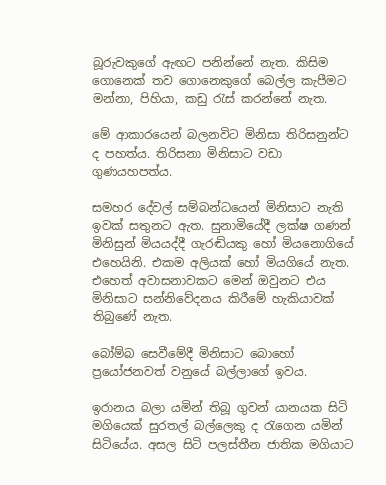බූරුවකුගේ ඇඟට පනින්නේ නැත. කිසිම ගොනෙක් තව ගොනෙකුගේ බෙල්ල කැපීමට මන්නා, පිහියා, කඩු රැස් කරන්නේ නැත.

මේ ආකාරයෙන් බලනවිට මිනිසා තිරිසනුන්ට ද පහත්ය. තිරිසනා මිනිසාට වඩා ගුණයහපත්ය.

සමහර දේවල් සම්බන්ධයෙන් මිනිසාට නැති ඉවක් සතුනට ඇත. සුනාමියේදී ලක්ෂ ගණන් මිනිසුන් මියයද්දී ගැරඬියකු හෝ මියනොගියේ එහෙයිනි. එකම අලියක් හෝ මියගියේ නැත. එහෙත් අවාසනාවකට මෙන් ඔවුනට එය මිනිසාට සන්නිවේදනය කිරීමේ හැකියාවක් තිබුණේ නැත.

බෝම්බ සෙවීමේදී මිනිසාට බොහෝ ප්‍රයෝජනවත් වනුයේ බල්ලාගේ ඉවය.

ඉරානය බලා යමින් තිබූ ගුවන් යානයක සිටි මගියෙක් සුරතල් බල්ලෙකු ද රැගෙන යමින් සිටියේය. අසල සිටි පලස්තීන ජාතික මගියාට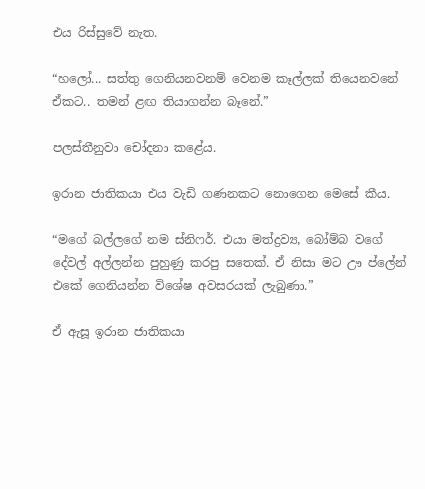එය රිස්සුවේ නැත.

“හලෝ... සත්තු ගෙනියනවනම් වෙනම කෑල්ලක් තියෙනවනේ ඒකට.. තමන් ළඟ තියාගන්න බෑනේ.”

පලස්තීනුවා චෝදනා කළේය.

ඉරාන ජාතිකයා එය වැඩි ගණනකට නොගෙන මෙසේ කීය.

“මගේ බල්ලගේ නම ස්නිෆර්. එයා මත්ද්‍රව්‍ය, බෝම්බ වගේ දේවල් අල්ලන්න පුහුණු කරපු සතෙක්. ඒ නිසා මට ඌ ප්ලේන් එකේ ගෙනියන්න විශේෂ අවසරයක් ලැබුණා.”

ඒ ඇසූ ඉරාන ජාතිකයා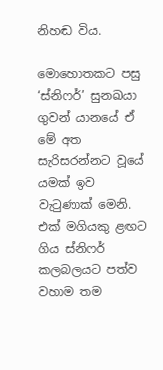නිහඬ විය.

මොහොතකට පසු ‘ස්නිෆර්’ සුනඛයා ගුවන් යානයේ ඒ මේ අත සැරිසරන්නට වූයේ යමක් ඉව වැටුණාක් මෙනි. එක් මගියකු ළඟට ගිය ස්නිෆර් කලබලයට පත්ව වහාම තම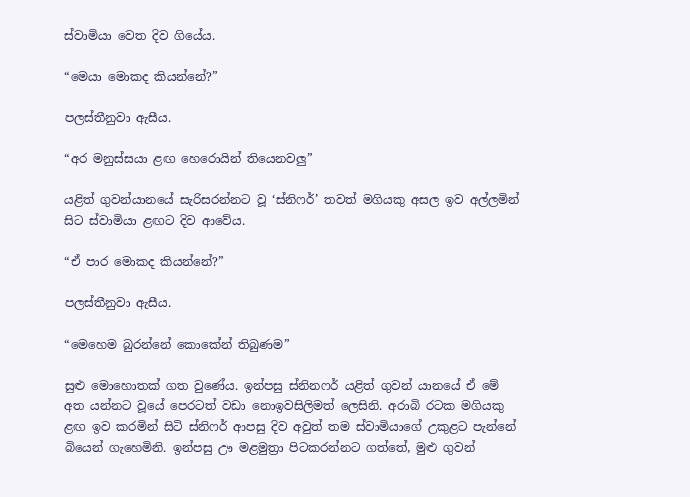ස්වාමියා වෙත දිව ගියේය.

“මෙයා මොකද කියන්නේ?”

පලස්තීනුවා ඇසීය.

“අර මනුස්සයා ළඟ හෙරොයින් තියෙනවලු”

යළිත් ගුවන්යානයේ සැරිසරන්නට වූ ‘ස්නිෆර්’ තවත් මගියකු අසල ඉව අල්ලමින් සිට ස්වාමියා ළඟට දිව ආවේය.

“ඒ පාර මොකද කියන්නේ?”

පලස්තීනුවා ඇසීය.

“මෙහෙම බුරන්නේ කොකේන් තිබුණම”

සුළු මොහොතක් ගත වුණේය. ඉන්පසු ස්නිනෆර් යළිත් ගුවන් යානයේ ඒ මේ අත යන්නට වූයේ පෙරටත් වඩා නොඉවසිලිමත් ලෙසිනි. අරාබි රටක මගියකු ළඟ ඉව කරමින් සිටි ස්නිෆර් ආපසු දිව අවුත් තම ස්වාමියාගේ උකුළට පැන්නේ බියෙන් ගැහෙමිනි. ඉන්පසු ඌ මළමුත්‍රා පිටකරන්නට ගත්තේ, මුළු ගුවන්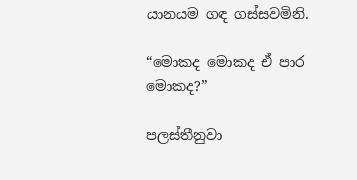යානයම ගඳ ගස්සවමිනි.

“මොකද මොකද ඒ පාර මොකද?”

පලස්තීනුවා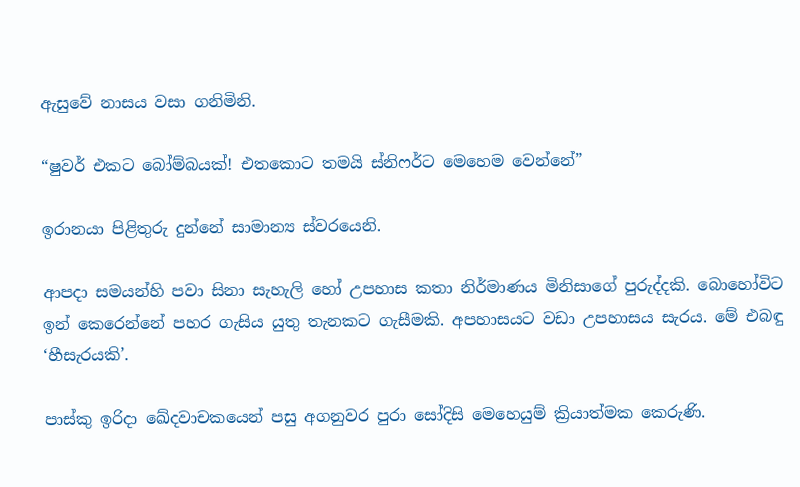ඇසුවේ නාසය වසා ගනිමිනි.

“ෂුවර් එකට බෝම්බයක්! එතකොට තමයි ස්නිෆර්ට මෙහෙම වෙන්නේ”

ඉරානයා පිළිතුරු දුන්නේ සාමාන්‍ය ස්වරයෙනි.

ආපදා සමයන්හි පවා සිනා සැහැලි හෝ උපහාස කතා නිර්මාණය මිනිසාගේ පුරුද්දකි. බොහෝවිට ඉන් කෙරෙන්නේ පහර ගැසිය යුතු තැනකට ගැසීමකි. අපහාසයට වඩා උපහාසය සැරය. මේ එබඳු ‘හීසැරයකි’.

පාස්කු ඉරිදා ඛේදවාචකයෙන් පසු අගනුවර පුරා සෝදිසි මෙහෙයුම් ක්‍රියාත්මක කෙරුණි.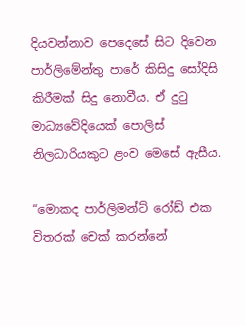දියවන්නාව පෙදෙසේ සිට දිවෙන පාර්ලිමේන්තු පාරේ කිසිදු සෝදිසි කිරීමක් සිදු නොවීය. ඒ දුටු මාධ්‍යවේදියෙක් පොලිස් නිලධාරියකුට ළංව මෙසේ ඇසීය.

“මොකද පාර්ලිමන්ට් රෝඩ් එක විතරක් චෙක් කරන්නේ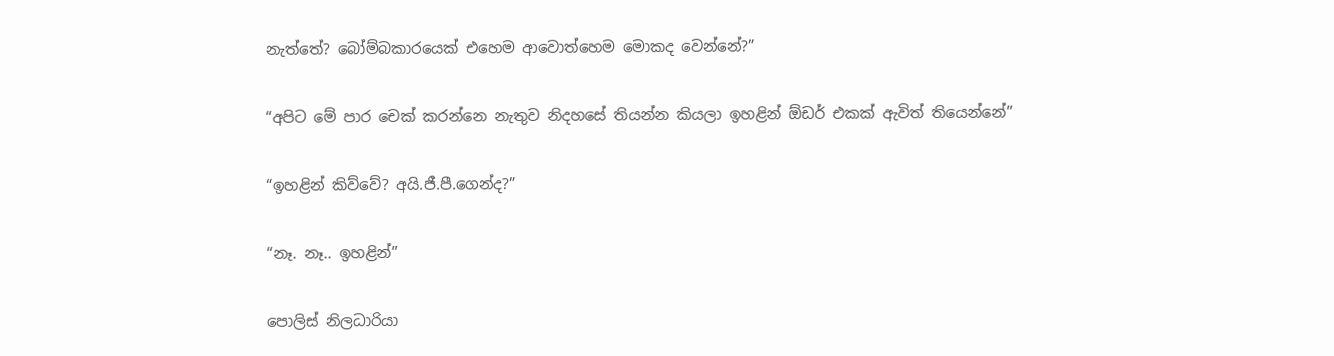නැත්තේ? බෝම්බකාරයෙක් එහෙම ආවොත්හෙම මොකද වෙන්නේ?”

“අපිට මේ පාර චෙක් කරන්නෙ නැතුව නිදහසේ තියන්න කියලා ඉහළින් ඕඩර් එකක් ඇවිත් තියෙන්නේ”

“ඉහළින් කිව්වේ? අයි.ජී.පී.ගෙන්ද?”

“නෑ. නෑ.. ඉහළින්”

පොලිස් නිලධාරියා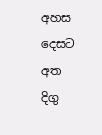අහස දෙසට අත දිගු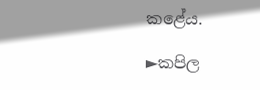කළේය.

►කපිල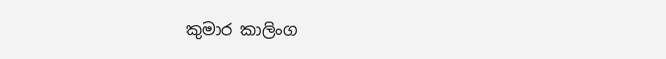කුමාර කාලිංග